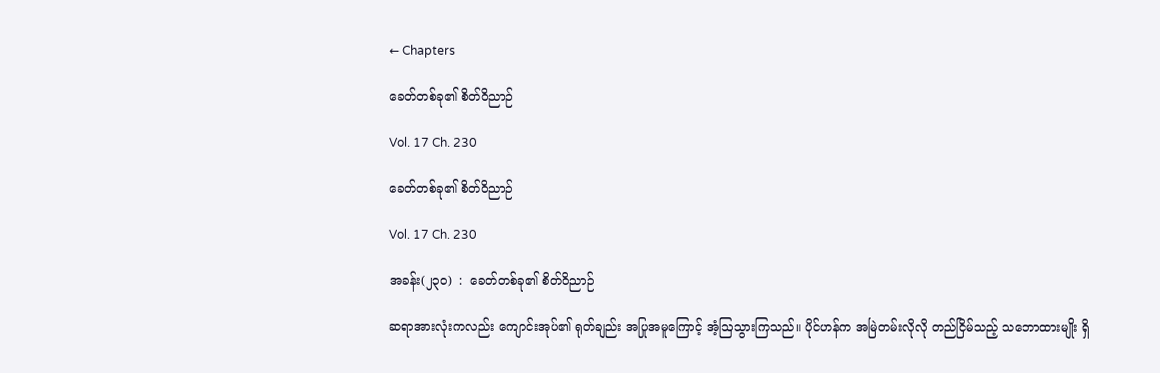← Chapters

ခေတ်တစ်ခု၏ စိတ်ဝိညာဉ်

Vol. 17 Ch. 230

ခေတ်တစ်ခု၏ စိတ်ဝိညာဉ်

Vol. 17 Ch. 230

အခန်း(၂၃၀)  :  ခေတ်တစ်ခု၏ စိတ်ဝိညာဉ်

ဆရာအားလုံးကလည်း ကျောင်းအုပ်၏ ရုတ်ချည်း အပြုအမူကြောင့် အံ့ဩသွားကြသည်။ ပိုင်ဟန်က အမြဲတမ်းလိုလို တည်ငြိမ်သည့် သဘောထားမျိုး ရှိ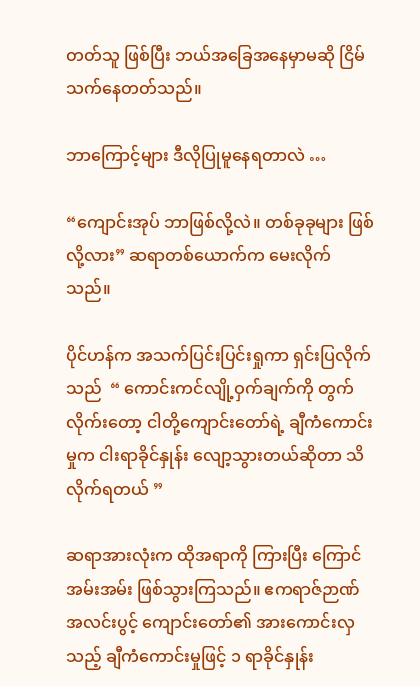တတ်သူ ဖြစ်ပြီး ဘယ်အခြေအနေမှာမဆို ငြိမ်သက်နေတတ်သည်။

ဘာကြောင့်များ ဒီလိုပြုမူနေရတာလဲ …

“ကျောင်းအုပ် ဘာဖြစ်လို့လဲ။ တစ်ခုခုများ ဖြစ်လို့လား” ဆရာတစ်ယောက်က မေးလိုက်သည်။

ပိုင်ဟန်က အသက်ပြင်းပြင်းရှုကာ ရှင်းပြလိုက်သည်  “ ကောင်းကင်လျို့ဝှက်ချက်ကို တွက်လိုက်းတော့ ငါတို့ကျောင်းတော်ရဲ့ ချီကံကောင်းမှုက ငါးရာခိုင်နှုန်း လျော့သွားတယ်ဆိုတာ သိလိုက်ရတယ် ”

ဆရာအားလုံးက ထိုအရာကို ကြားပြီး ကြောင်အမ်းအမ်း ဖြစ်သွားကြသည်။ ဧကရာဇ်ဉာဏ်အလင်းပွင့် ကျောင်းတော်၏ အားကောင်းလှသည့် ချီကံကောင်းမှုဖြင့် ၁ ရာခိုင်နှုန်း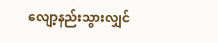လျော့နည်းသွားလျှင်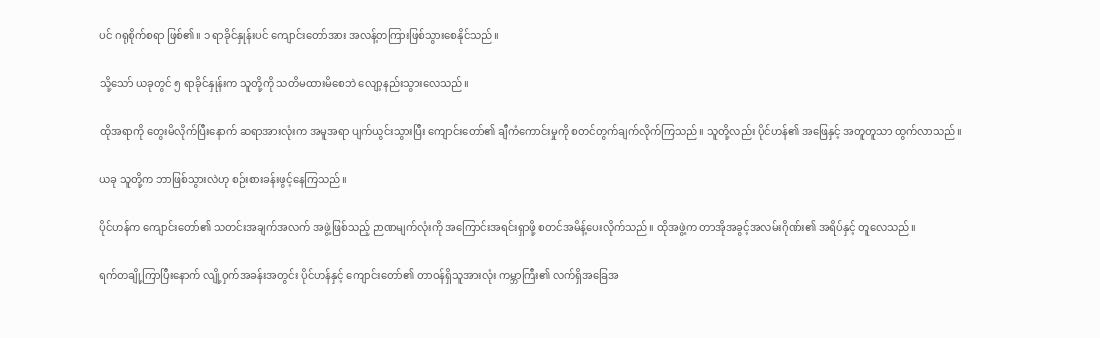ပင် ဂရုစိုက်စရာ ဖြစ်၏။ ၁ ရာခိုင်နှုန်းပင် ကျောင်းတော်အား အလန့်တကြားဖြစ်သွားစေနိုင်သည်။

သို့သော် ယခုတွင် ၅ ရာခိုင်နှုန်းက သူတို့ကို သတိမထားမိစေဘဲ လျော့နည်းသွားလေသည်။

ထိုအရာကို တွေးမိလိုက်ပြီးနောက် ဆရာအားလုံးက အမူအရာ ပျက်ယွင်းသွားပြီး ကျောင်းတော်၏ ချီကံကောင်းမှုကို စတင်တွက်ချက်လိုက်ကြသည်။ သူတို့လည်း ပိုင်ဟန်၏ အဖြေနှင့် အတူတူသာ ထွက်လာသည်။

ယခု သူတို့က ဘာဖြစ်သွားလဲဟု စဉ်းစားခန်းဖွင့်နေကြသည်။

ပိုင်ဟန်က ကျောင်းတော်၏ သတင်းအချက်အလက် အဖွဲ့ဖြစ်သည့် ဉာဏမျက်လုံးကို အကြောင်းအရင်းရှာဖို့ စတင်အမိန့်ပေးလိုက်သည်။ ထိုအဖွဲ့က တာအိုအခွင့်အလမ်းဂိုဏ်း၏ အရိပ်နှင့် တူလေသည်။

ရက်တချို့ကြာပြီးနောက် လျို့ဝှက်အခန်းအတွင်း ပိုင်ဟန်နှင့် ကျောင်းတော်၏ တာဝန်ရှိသူအားလုံး ကမ္ဘာကြီး၏ လက်ရှိအခြေအ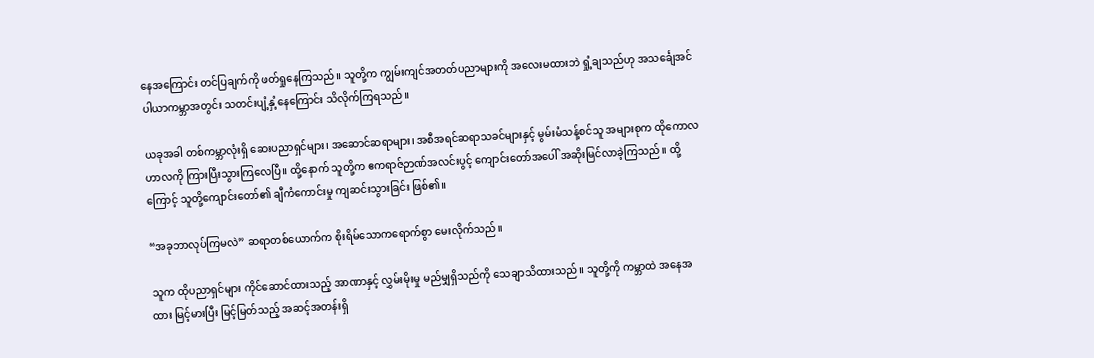နေအကြောင်း တင်ပြချက်ကို ဖတ်ရှုနေကြသည်။ သူတို့က ကျွမ်းကျင်အတတ်ပညာများကို အလေးမထားဘဲ ရှုံ့ချသည်ဟု အသင်္ချေအင်ပါယာကမ္ဘာအတွင်း သတင်းပျံ့နှံ့နေကြောင်း သိလိုက်ကြရသည်။

ယခုအခါ တစ်ကမ္ဘာလုံးရှိ ဆေးပညာရှင်များ၊ အဆောင်ဆရာများ၊ အစီအရင်ဆရာသခင်များနှင့် မွမ်းမံသန့်စင်သူ အများစုက ထိုကောလဟာလကို ကြားပြီးသွားကြလေပြီ။ ထို့နောက် သူတို့က ဧကရာဇ်ဉာဏ်အလင်းပွင့် ကျောင်းတော်အပေါ် အဆိုးမြင်လာခဲ့ကြသည်။ ထို့ကြောင့် သူတို့ကျောင်းတော်၏ ချီကံကောင်းမှု ကျဆင်းသွားခြင်း ဖြစ်၏။

“အခုဘာလုပ်ကြမလဲ” ဆရာတစ်ယောက်က စိုးရိမ်သောကရောက်စွာ မေးလိုက်သည်။

သူက ထိုပညာရှင်များ ကိုင်ဆောင်ထားသည့် အာဏာနှင့် လွှမ်းမိုးမှု မည်မျှရှိသည်ကို သေချာသိထားသည်။ သူတို့ကို ကမ္ဘာထဲ အနေအထား မြင့်မားပြီး မြင့်မြတ်သည့် အဆင့်အတန်းရှိ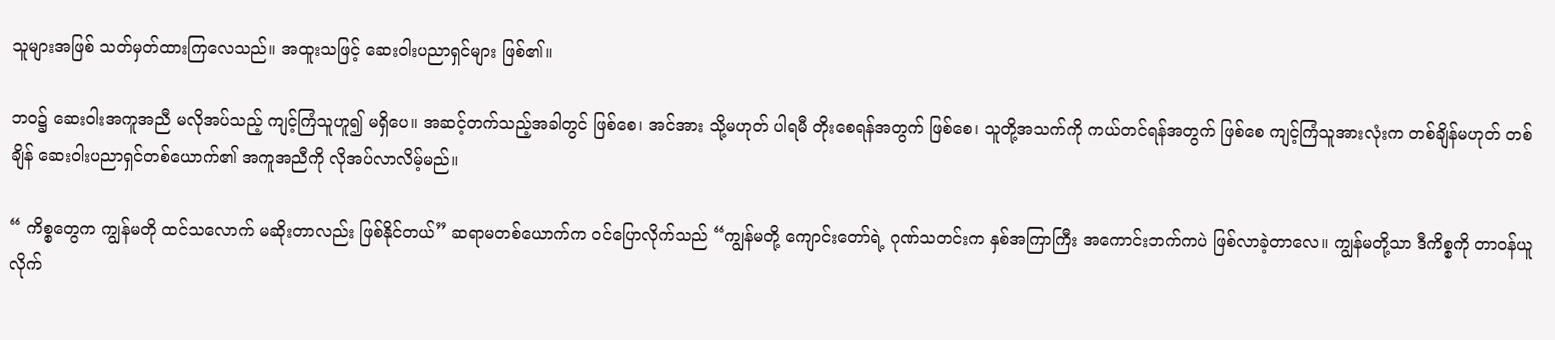သူများအဖြစ် သတ်မှတ်ထားကြလေသည်။ အထူးသဖြင့် ဆေးဝါးပညာရှင်များ ဖြစ်၏။

ဘဝ၌ ဆေးဝါးအကူအညီ မလိုအပ်သည့် ကျင့်ကြံသူဟူ၍ မရှိပေ။ အဆင့်တက်သည့်အခါတွင် ဖြစ်စေ၊ အင်အား သို့မဟုတ် ပါရမီ တိုးစေရန်အတွက် ဖြစ်စေ၊ သူတို့အသက်ကို ကယ်တင်ရန်အတွက် ဖြစ်စေ ကျင့်ကြံသူအားလုံးက တစ်ချိန်မဟုတ် တစ်ချိန် ဆေးဝါးပညာရှင်တစ်ယောက်၏ အကူအညီကို လိုအပ်လာလိမ့်မည်။

“ ကိစ္စတွေက ကျွန်မတို ထင်သလောက် မဆိုးတာလည်း ဖြစ်နိုင်တယ်” ဆရာမတစ်ယောက်က ဝင်ပြောလိုက်သည် “ကျွန်မတို့ ကျောင်းတော်ရဲ့ ဂုဏ်သတင်းက နှစ်အကြာကြီး အကောင်းဘက်ကပဲ ဖြစ်လာခဲ့တာလေ။ ကျွန်မတို့သာ ဒီကိစ္စကို တာဝန်ယူလိုက်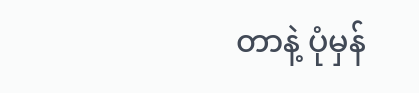တာနဲ့ ပုံမှန်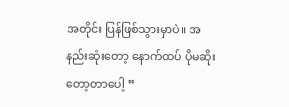အတိုင်း ပြန်ဖြစ်သွားမှာပဲ။ အနည်းဆုံးတော့ နောက်ထပ် ပိုမဆိုးတော့တာပေါ့ ”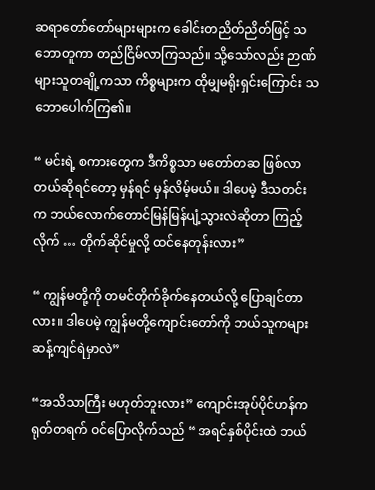ဆရာတော်တော်များများက ခေါင်းတညိတ်ညိတ်ဖြင့် သဘောတူကာ တည်ငြိမ်လာကြသည်။ သို့သော်လည်း ဉာဏ်များသူတချို့ကသာ ကိစ္စများက ထိုမျှမရိုးရှင်းကြောင်း သဘောပေါက်ကြ၏။

“ မင်းရဲ့ စကားတွေက ဒီကိစ္စသာ မတော်တဆ ဖြစ်လာတယ်ဆိုရင်တော့ မှန်ရင် မှန်လိမ့်မယ်။ ဒါပေမဲ့ ဒီသတင်းက ဘယ်လောက်တောင်မြန်မြန်ပျံ့သွားလဲဆိုတာ ကြည့်လိုက် … တိုက်ဆိုင်မှုလို့ ထင်နေတုန်းလား”

“ ကျွန်မတို့ကို တမင်တိုက်ခိုက်နေတယ်လို့ ပြောချင်တာလား။ ဒါပေမဲ့ ကျွန်မတို့ကျောင်းတော်ကို ဘယ်သူကများ ဆန့်ကျင်ရဲမှာလဲ”

“အသိသာကြီး မဟုတ်ဘူးလား” ကျောင်းအုပ်ပိုင်ဟန်က ရုတ်တရက် ဝင်ပြောလိုက်သည် “ အရင်နှစ်ပိုင်းထဲ ဘယ်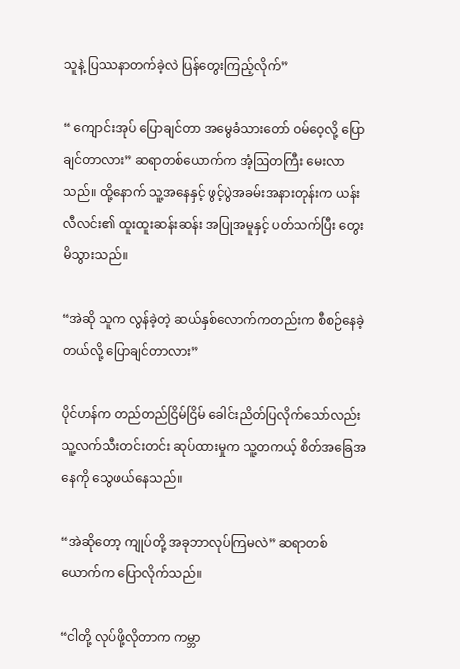သူနဲ့ ပြဿနာတက်ခဲ့လဲ ပြန်တွေးကြည့်လိုက်”

“ ကျောင်းအုပ် ပြောချင်တာ အမွေခံသားတော် ဝမ်ဝေ့လို့ ပြောချင်တာလား” ဆရာတစ်ယောက်က အံ့ဩတကြီး မေးလာသည်။ ထို့နောက် သူ့အနေနှင့် ဖွင့်ပွဲအခမ်းအနားတုန်းက ယန်းလီလင်း၏ ထူးထူးဆန်းဆန်း အပြုအမူနှင့် ပတ်သက်ပြီး တွေးမိသွားသည်။

“အဲဆို သူက လွန်ခဲ့တဲ့ ဆယ်နှစ်လောက်ကတည်းက စီစဉ်နေခဲ့တယ်လို့ ပြောချင်တာလား”

ပိုင်ဟန်က တည်တည်ငြိမ်ငြိမ် ခေါင်းညိတ်ပြလိုက်သော်လည်း သူ့လက်သီးတင်းတင်း ဆုပ်ထားမှုက သူ့တကယ့် စိတ်အခြေအနေကို သွေဖယ်နေသည်။

“အဲဆိုတော့ ကျုပ်တို့ အခုဘာလုပ်ကြမလဲ” ဆရာတစ်ယောက်က ပြောလိုက်သည်။

“ငါတို့ လုပ်ဖို့လိုတာက ကမ္ဘာ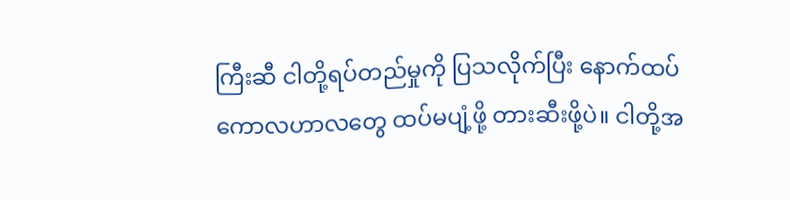ကြီးဆီ ငါတို့ရပ်တည်မှုကို ပြသလိုက်ပြီး နောက်ထပ် ကောလဟာလတွေ ထပ်မပျံ့ဖို့ တားဆီးဖို့ပဲ။ ငါတို့အ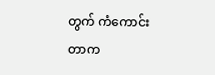တွက် ကံကောင်းတာက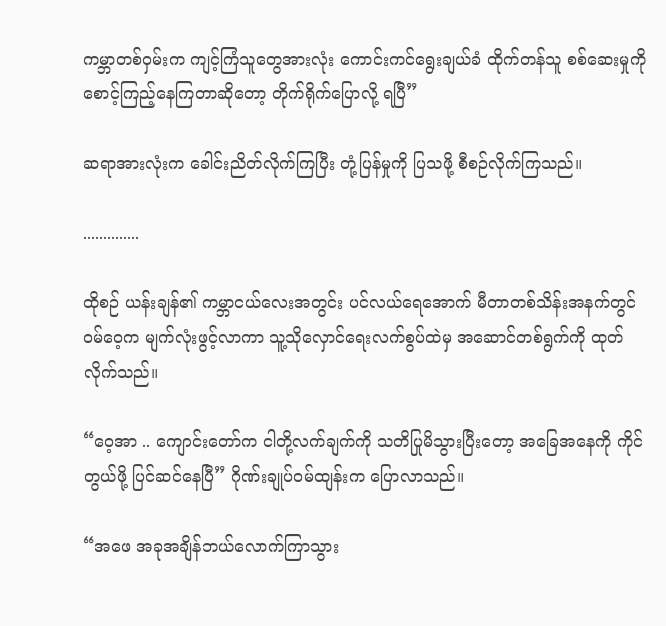ကမ္ဘာတစ်ဝှမ်းက ကျင့်ကြံသူတွေအားလုံး ကောင်းကင်ရွေးချယ်ခံ ထိုက်တန်သူ စစ်ဆေးမှုကို စောင့်ကြည့်နေကြတာဆိုတော့ တိုက်ရိုက်ပြောလို့ ရပြီ”

ဆရာအားလုံးက ခေါင်းညိတ်လိုက်ကြပြီး တုံ့ပြန်မှုကို ပြသဖို့ စီစဉ်လိုက်ကြသည်။

..............

ထိုစဉ် ယန်းချန်၏ ကမ္ဘာငယ်လေးအတွင်း ပင်လယ်ရေ‌အောက် မီတာတစ်သိန်းအနက်တွင် ဝမ်ဝေ့က မျက်လုံးဖွင့်လာကာ သူ့သိုလှောင်ရေးလက်စွပ်ထဲမှ အဆောင်တစ်ရွက်ကို ထုတ်လိုက်သည်။

“ဝေ့အာ .. ကျောင်းတော်က ငါတို့လက်ချက်ကို သတိပြုမိသွားပြီးတော့ အခြေအနေကို ကိုင်တွယ်ဖို့ ပြင်ဆင်နေပြီ” ဂိုဏ်းချုပ်ဝမ်ထျန်းက ပြောလာသည်။

“အဖေ အခုအချိန်ဘယ်လောက်ကြာသွား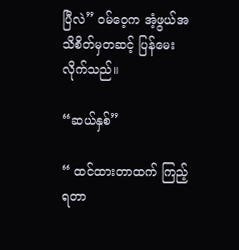ပြီလဲ” ဝမ်ဝေ့က အံ့ဖွယ်အသိစိတ်မှတဆင့် ပြန်မေးလိုက်သည်။

“ဆယ်နှစ်”

“ ထင်ထားတာထက် ကြည့်ရတာ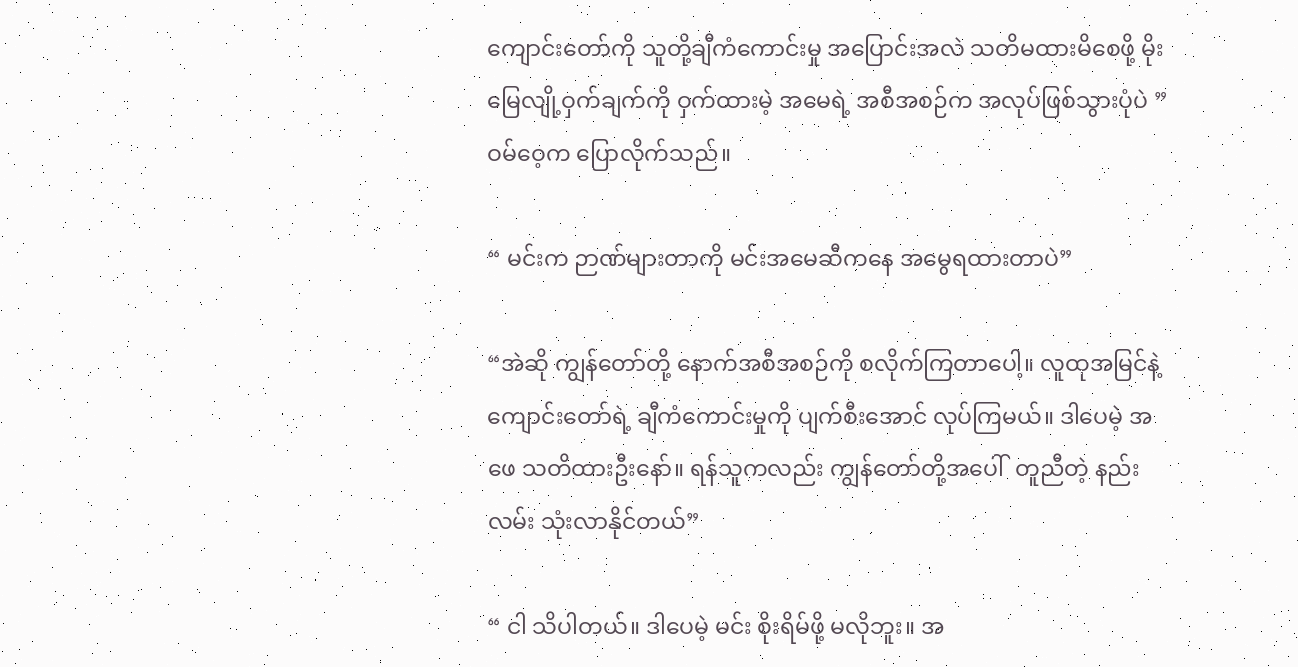ကျောင်းတော်ကို သူတို့ချီကံကောင်းမှု အပြောင်းအလဲ သတိမထားမိစေဖို့ မိုးမြေလျို့ဝှက်ချက်ကို ဝှက်ထားမဲ့ အမေရဲ့ အစီအစဉ်က အလုပ်ဖြစ်သွားပုံပဲ ”ဝမ်ဝေ့က ပြောလိုက်သည်။

“ မင်းက ဉာဏ်များတာကို မင်းအမေဆီကနေ အမွေရထားတာပဲ”

“အဲဆို ကျွန်တော်တို့ နောက်အစီအစဉ်ကို စလိုက်ကြတာပေါ့။ လူထုအမြင်နဲ့ ကျောင်းတော်ရဲ့ ချီကံကောင်းမှုကို ပျက်စီးအောင် လုပ်ကြမယ်။ ဒါပေမဲ့ အဖေ သတိထားဦးနော်။ ရန်သူကလည်း ကျွန်တော်တို့အပေါ်  တူညီတဲ့ နည်းလမ်း သုံးလာနိုင်တယ်”

“ ငါ သိပါတယ်။ ဒါပေမဲ့ မင်း စိုးရိမ်ဖို့ မလိုဘူး။ အ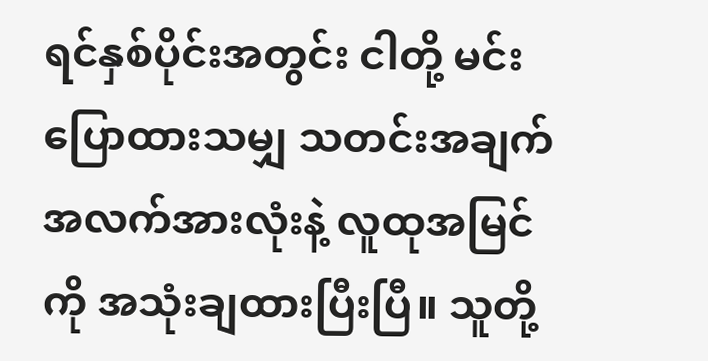ရင်နှစ်ပိုင်းအတွင်း ငါတို့ မင်း ပြောထားသမျှ သတင်းအချက်အလက်အားလုံးနဲ့ လူထုအမြင်ကို အသုံးချထားပြီးပြီ။ သူတို့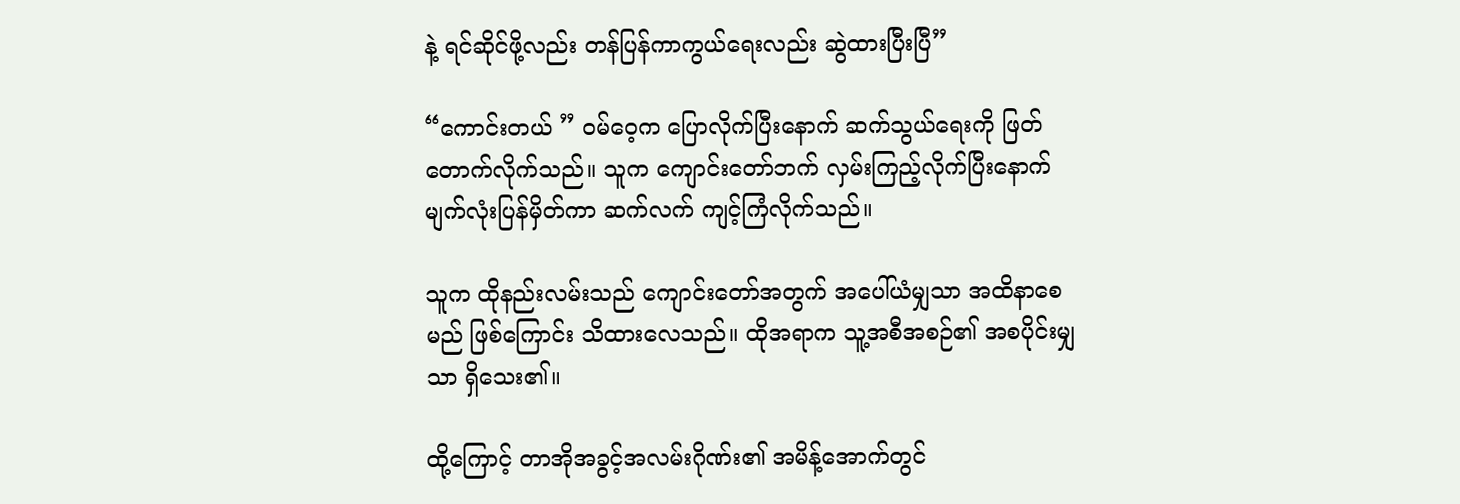နဲ့ ရင်ဆိုင်ဖို့လည်း တန်ပြန်ကာကွယ်ရေးလည်း ဆွဲထားပြီးပြီ”

“ကောင်းတယ် ” ဝမ်ဝေ့က ပြောလိုက်ပြီးနောက် ဆက်သွယ်ရေးကို ဖြတ်တောက်လိုက်သည်။ သူက ကျောင်းတော်ဘက် လှမ်းကြည့်လိုက်ပြီးနောက် မျက်လုံးပြန်မှိတ်ကာ ဆက်လက် ကျင့်ကြံလိုက်သည်။

သူက ထိုနည်းလမ်းသည် ကျောင်းတော်အတွက် အပေါ်ယံမျှသာ အထိနာစေမည် ဖြစ်ကြောင်း သိထားလေသည်။ ထိုအရာက သူ့အစီအစဉ်၏ အစပိုင်းမျှသာ ရှိသေး၏။

ထို့ကြောင့် တာအိုအခွင့်အလမ်းဂိုဏ်း၏ အမိန့်အောက်တွင်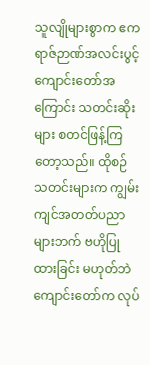သူလျိုများစွာက ဧကရာဇ်ဉာဏ်အလင်းပွင့် ကျောင်းတော်အကြောင်း သတင်းဆိုးများ စတင်ဖြန့်ကြတော့သည်။ ထိုစဉ် သတင်းများက ကျွမ်းကျင်အတတ်ပညာများဘက် ဗဟိုပြုထားခြင်း မဟုတ်ဘဲ ကျောင်းတော်က လုပ်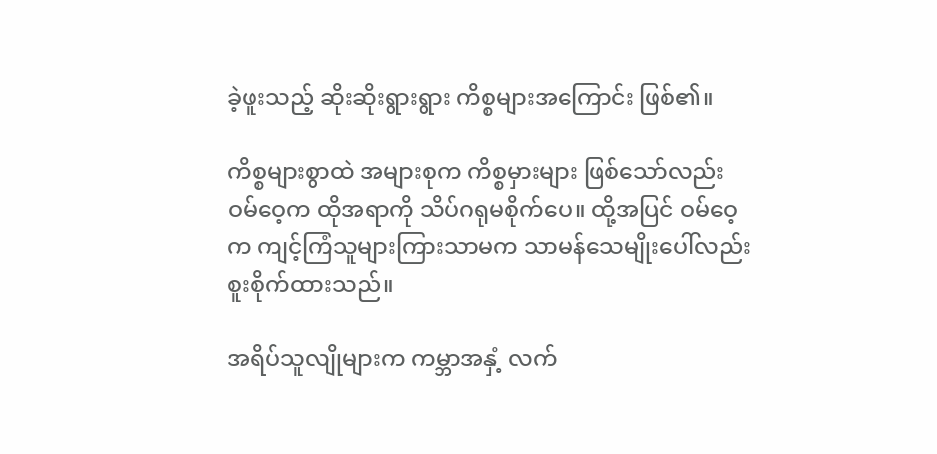ခဲ့ဖူးသည့် ဆိုးဆိုးရွားရွား ကိစ္စများအကြောင်း ဖြစ်၏။

ကိစ္စများစွာထဲ အများစုက ကိစ္စမှားများ ဖြစ်သော်လည်း ဝမ်ဝေ့က ထိုအရာကို သိပ်ဂရုမစိုက်ပေ။ ထို့အပြင် ဝမ်ဝေ့က ကျင့်ကြံသူများကြားသာမက သာမန်သေမျိုးပေါ်လည်း စူးစိုက်ထားသည်။

အရိပ်သူလျိုများက ကမ္ဘာအနှံ့ လက်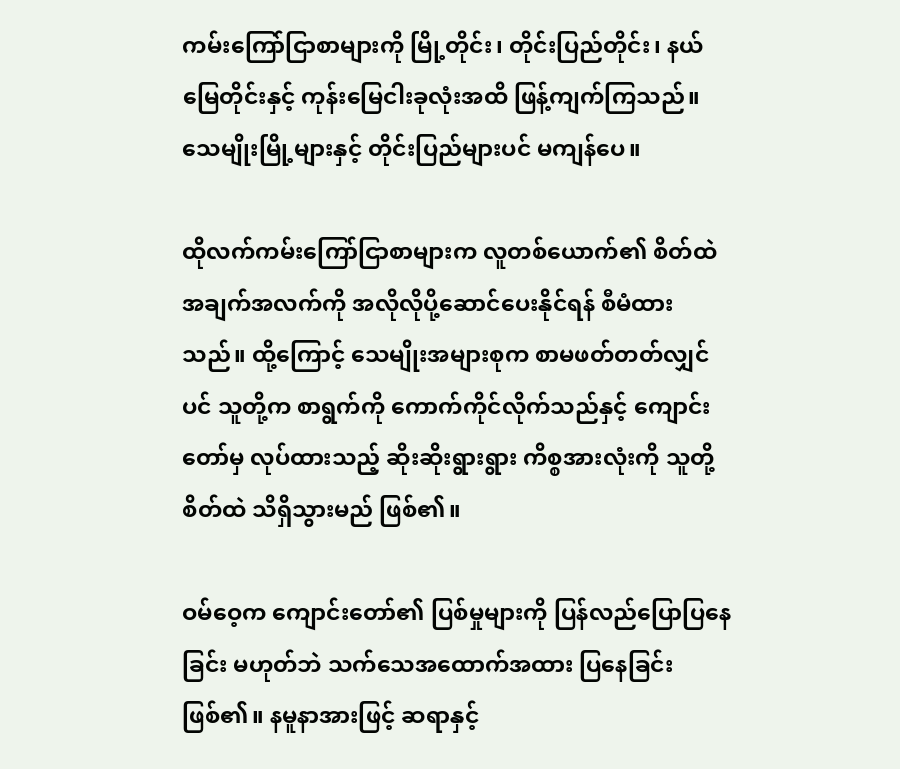ကမ်းကြော်ငြာစာများကို မြို့တိုင်း၊ တိုင်းပြည်တိုင်း၊ နယ်မြေတိုင်းနှင့် ကုန်းမြေငါးခုလုံးအထိ ဖြန့်ကျက်ကြသည်။ သေမျိုးမြို့များနှင့် တိုင်းပြည်များပင် မကျန်ပေ။

ထိုလက်ကမ်းကြော်ငြာစာများက လူတစ်ယောက်၏ စိတ်ထဲ အချက်အလက်ကို အလိုလိုပို့ဆောင်ပေးနိုင်ရန် စီမံထားသည်။ ထို့ကြောင့် သေမျိုးအများစုက စာမဖတ်တတ်လျှင်ပင် သူတို့က စာရွက်ကို ကောက်ကိုင်လိုက်သည်နှင့် ကျောင်းတော်မှ လုပ်ထားသည့် ဆိုးဆိုးရွားရွား ကိစ္စအားလုံးကို သူတို့စိတ်ထဲ သိရှိသွားမည် ဖြစ်၏။

ဝမ်ဝေ့က ကျောင်းတော်၏ ပြစ်မှုများကို ပြန်လည်ပြောပြနေခြင်း မဟုတ်ဘဲ သက်သေအထောက်အထား ပြနေခြင်း ဖြစ်၏။ နမူနာအားဖြင့် ဆရာနှင့်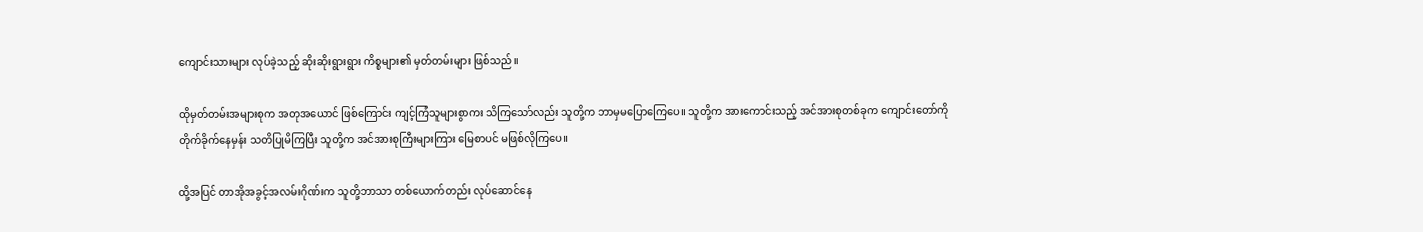ကျောင်းသားများ လုပ်ခဲ့သည့် ဆိုးဆိုးရွားရွား ကိစ္စများ၏ မှတ်တမ်းများ ဖြစ်သည်။

ထိုမှတ်တမ်းအများစုက အတုအယောင် ဖြစ်ကြောင်း ကျင့်ကြံသူများစွာကး သိကြသော်လည်း သူတို့က ဘာမှမပြောကြေပေ။ သူတို့က အားကောင်းသည့် အင်အားစုတစ်ခုက ကျောင်းတော်ကို တိုက်ခိုက်နေမှန်း သတိပြုမိကြပြီး သူတို့က အင်အားစုကြီးများကြား မြေစာပင် မဖြစ်လိုကြပေ။

ထို့အပြင် တာအိုအခွင့်အလမ်းဂိုဏ်းက သူတို့ဘာသာ တစ်ယောက်တည်း လုပ်ဆောင်နေ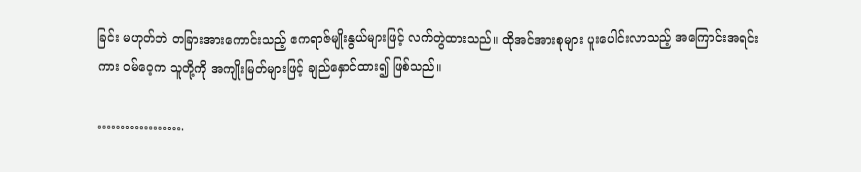ခြင်း မဟုတ်ဘဲ တခြားအားကောင်းသည့် ဧကရာဇ်မျိုးနွယ်များဖြင့် လက်တွဲထားသည်။ ထိုအင်အားစုများ ပူးပေါင်းလာသည့် အကြောင်းအရင်းကား ဝမ်ဝေ့က သူတို့ကို အကျိုးမြတ်များဖြင့် ချည်နှောင်ထား၍ ဖြစ်သည်။

……………….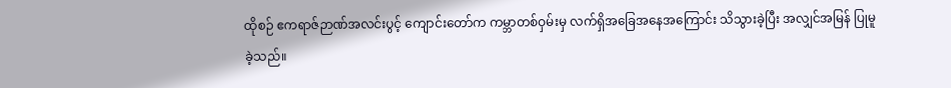ထိုစဉ် ဧကရာဇ်ဉာဏ်အလင်းပွင့် ကျောင်းတော်က ကမ္ဘာတစ်ဝှမ်းမှ လက်ရှိအခြေအနေအကြောင်း သိသွားခဲ့ပြီး အလျှင်အမြန် ပြုမူခဲ့သည်။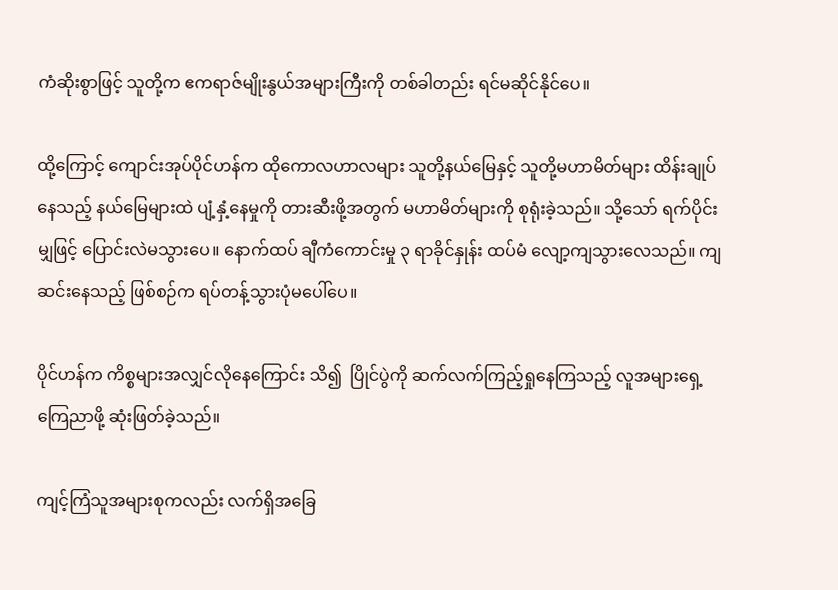ကံဆိုးစွာဖြင့် သူတို့က ဧကရာဇ်မျိုးနွယ်အများကြီးကို တစ်ခါတည်း ရင်မဆိုင်နိုင်ပေ။

ထို့ကြောင့် ကျောင်းအုပ်ပိုင်ဟန်က ထိုကောလဟာလများ သူတို့နယ်မြေနှင့် သူတို့မဟာမိတ်များ ထိန်းချုပ်နေသည့် နယ်မြေများထဲ ပျံ့နှံ့နေမှုကို တားဆီးဖို့အတွက် မဟာမိတ်များကို စုရုံးခဲ့သည်။ သို့သော် ရက်ပိုင်းမျှဖြင့် ပြောင်းလဲမသွားပေ။ နောက်ထပ် ချီကံကောင်းမှု ၃ ရာခိုင်နှုန်း ထပ်မံ လျော့ကျသွားလေသည်။ ကျဆင်းနေသည့် ဖြစ်စဉ်က ရပ်တန့်သွားပုံမပေါ်ပေ။

ပိုင်ဟန်က ကိစ္စများအလျှင်လိုနေကြောင်း သိ၍  ပြိုင်ပွဲကို ဆက်လက်ကြည့်ရှုနေကြသည့် လူအများရှေ့ ကြေညာဖို့ ဆုံးဖြတ်ခဲ့သည်။

ကျင့်ကြံသူအများစုကလည်း လက်ရှိအခြေ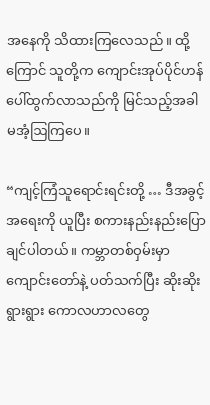အနေကို သိထားကြလေသည်။ ထို့ကြောင် သူတို့က ကျောင်းအုပ်ပိုင်ဟန် ပေါ်ထွက်လာသည်ကို မြင်သည့်အခါ မအံ့ဩကြပေ။

“ကျင့်ကြံသူရောင်းရင်းတို့ … ဒီအခွင့်အရေးကို ယူပြီး စကားနည်းနည်းပြောချင်ပါတယ်။ ကမ္ဘာတစ်ဝှမ်းမှာ ကျောင်းတော်နဲ့ ပတ်သက်ပြီး ဆိုးဆိုးရွားရွား ကောလဟာလတွေ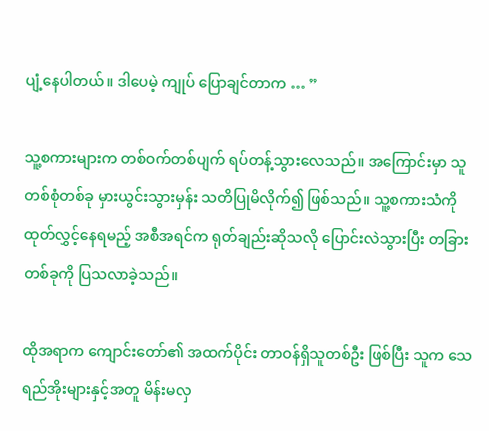ပျံ့နေပါတယ်။ ဒါပေမဲ့ ကျုပ် ပြောချင်တာက … ”

သူ့စကားများက တစ်ဝက်တစ်ပျက် ရပ်တန့်သွားလေသည်။ အကြောင်းမှာ သူ တစ်စုံတစ်ခု မှားယွင်းသွားမှန်း သတိပြုမိလိုက်၍ ဖြစ်သည်။ သူ့စကားသံကို ထုတ်လွှင့်နေရမည့် အစီအရင်က ရုတ်ချည်းဆိုသလို ပြောင်းလဲသွားပြီး တခြားတစ်ခုကို ပြသလာခဲ့သည်။

ထိုအရာက ကျောင်းတော်၏ အထက်ပိုင်း တာဝန်ရှိသူတစ်ဦး ဖြစ်ပြီး သူက သေရည်အိုးများနှင့်အတူ မိန်းမလှ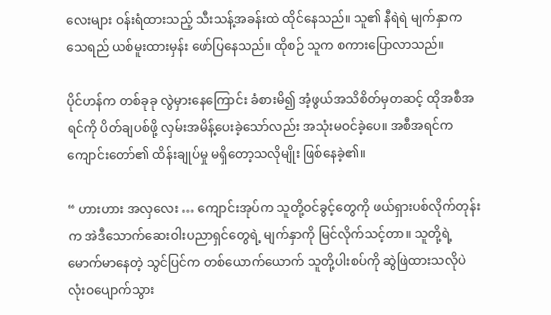လေးများ ဝန်းရံထားသည့် သီးသန့်အခန်းထဲ ထိုင်နေသည်။ သူ၏ နီရဲရဲ မျက်နှာက သေရည် ယစ်မူးထားမှန်း ဖော်ပြနေသည်။ ထိုစဉ် သူက စကားပြောလာသည်။

ပိုင်ဟန်က တစ်ခုခု လွဲမှားနေကြောင်း ခံစားမိ၍ အံ့ဖွယ်အသိစိတ်မှတဆင့် ထိုအစီအရင်ကို ပိတ်ချပစ်ဖို့ လှမ်းအမိန့်ပေးခဲ့သော်လည်း အသုံးမဝင်ခဲ့ပေ။ အစီအရင်က ကျောင်းတော်၏ ထိန်းချုပ်မှု မရှိတော့သလိုမျိုး ဖြစ်နေခဲ့၏။

“ ဟားဟား အလှလေး … ကျောင်းအုပ်က သူတို့ဝင်ခွင့်တွေကို ဖယ်ရှားပစ်လိုက်တုန်းက အဲဒီသောက်ဆေးဝါးပညာရှင်တွေရဲ့ မျက်နှာကို မြင်လိုက်သင့်တာ။ သူတို့ရဲ့ မောက်မာနေတဲ့ သွင်ပြင်က တစ်ယောက်ယောက် သူတို့ပါးစပ်ကို ဆွဲဖြဲထားသလိုပဲ လုံးဝပျောက်သွား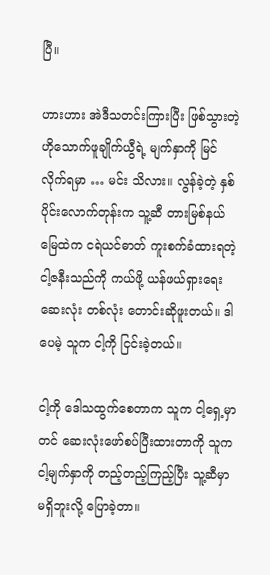ပြီ။

ဟားဟား အဲဒီသတင်းကြားပြီး ဖြစ်သွားတဲ့ ဟိုသောက်ဖူချိုက်ယွီရဲ့ မျက်နှာကို မြင်လိုက်ရမှာ … မင်း သိလား။ လွန်ခဲ့တဲ့ နှစ်ပိုင်းလောက်တုန်းက သူ့ဆီ တားမြစ်နယ်မြေထဲက ငရဲယင်ဓာတ် ကူးစက်ခံထားရတဲ့ ငါ့ဇနီးသည်ကို ကယ်ဖို့ ယန်ဖယ်ရှားရေး ဆေးလုံး တစ်လုံး တောင်းဆိုဖူးတယ်။ ဒါပေမဲ့ သူက ငါ့ကို ငြင်းခဲ့တယ်။

ငါ့ကို ဒေါသထွက်စေတာက သူက ငါ့ရှေ့မှာတင် ဆေးလုံးဖော်စပ်ပြီးထားတာကို သူက ငါ့မျက်နှာကို တည့်တည့်ကြည့်ပြီး သူ့ဆီမှာ မရှိဘူးလို့ ပြောခဲ့တာ။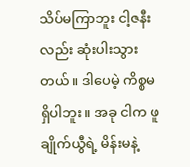သိပ်မကြာဘူး ငါ့ဇနီးလည်း ဆုံးပါးသွားတယ်။ ဒါပေမဲ့ ကိစ္စမရှိပါဘူး။ အခု ငါက ဖူချိုက်ယွီရဲ့ မိန်းမနဲ့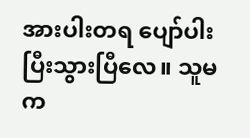အားပါးတရ ပျော်ပါးပြီးသွားပြီလေ။ သူမက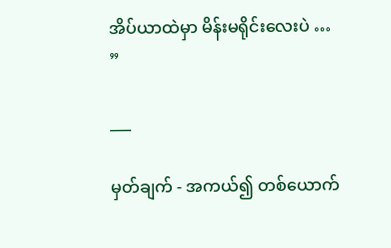အိပ်ယာထဲမှာ မိန်းမရိုင်းလေးပဲ … ”

___

မှတ်ချက် - အကယ်၍ တစ်ယောက်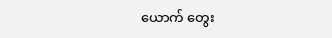ယောက် တွေး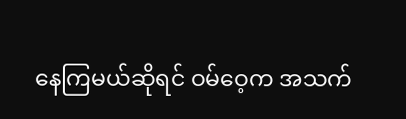နေကြမယ်ဆိုရင် ဝမ်ဝေ့က အသက်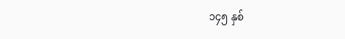၁၄၅ နှစ်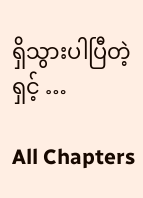ရှိသွားပါပြီတဲ့ရှင့် …

All Chapters